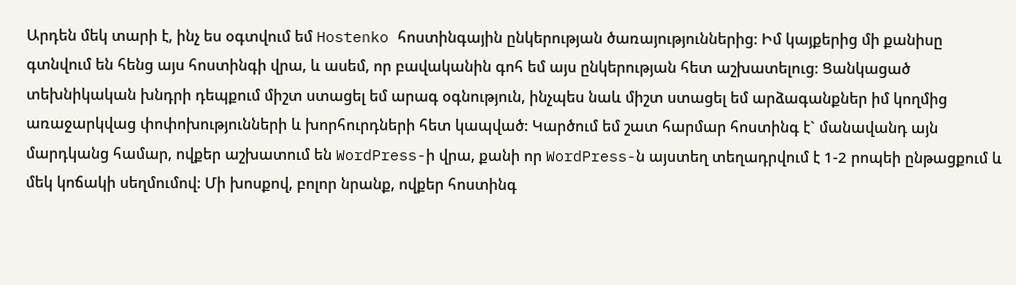Արդեն մեկ տարի է, ինչ ես օգտվում եմ Hostenko հոստինգային ընկերության ծառայություններից: Իմ կայքերից մի քանիսը գտնվում են հենց այս հոստինգի վրա, և ասեմ, որ բավականին գոհ եմ այս ընկերության հետ աշխատելուց: Ցանկացած տեխնիկական խնդրի դեպքում միշտ ստացել եմ արագ օգնություն, ինչպես նաև միշտ ստացել եմ արձագանքներ իմ կողմից առաջարկվաց փոփոխությունների և խորհուրդների հետ կապված: Կարծում եմ շատ հարմար հոստինգ է` մանավանդ այն մարդկանց համար, ովքեր աշխատում են WordPress-ի վրա, քանի որ WordPress-ն այստեղ տեղադրվում է 1-2 րոպեի ընթացքում և մեկ կոճակի սեղմումով: Մի խոսքով, բոլոր նրանք, ովքեր հոստինգ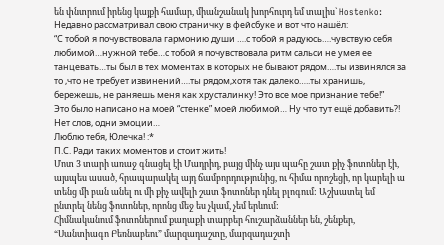են փնտրում իրենց կայքի համար, միանշանակ խորհուրդ եմ տալիս` Hostenko:
Недавно рассматривал свою страничку в фейсбуке и вот что нашёл:
“С тобой я почувствовала гармонию души ….с тобой я радуюсь….чувствую себя любимой…нужной тебе…с тобой я почувствовала ритм сальси не умея ее танцевать…ты был в тех моментах в которых не бывают рядом….ты извинялся за то ,что не требует извинений….ты рядом,хотя так далеко…..ты хранишь, бережешь, не раняешь меня как хрусталинку! Это все мое признание тебе!”
Это было написано на моей “стенке” моей любимой… Ну что тут ещё добавить?! Нет слов, одни эмоции…
Люблю тебя, Юлечка! :*
П.С. Ради таких моментов и стоит жить!
Մոտ 3 տարի առաջ գնացել էի Մադրիդ, բայց մինչ այս պահը շատ քիչ ֆոտոներ էի, այսպես ասած, հրապարակել այդ ճամբորդությունից, ու հիմա որոշեցի, որ կարելի ա տենց մի բան անել ու մի քիչ ավելի շատ ֆոտոներ դնել բլոգում: Աշխատել եմ ընտրել նենց ֆոտոներ, որոնց մեջ ես չկամ, չեմ երևում:
Հիմնականում ֆոտոներում քաղաքի տարբեր հուշարձաններ են, շենքեր, “Սանտիագո Բեռնաբեու” մարզադաշտը, մարզադաշտի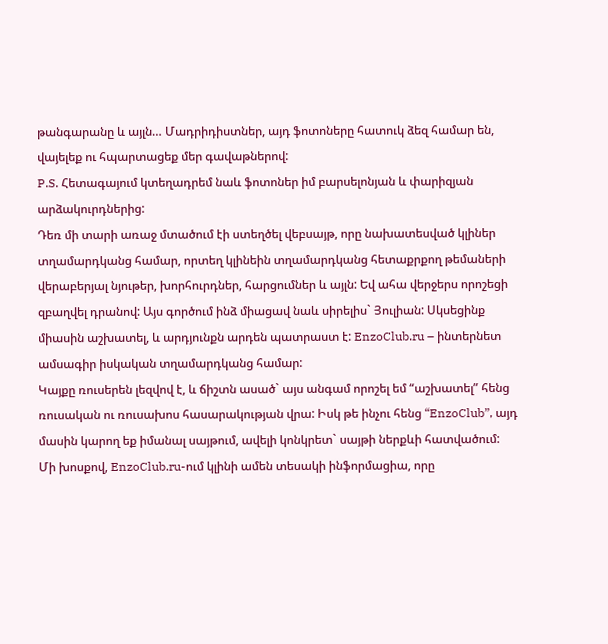թանգարանը և այլն… Մադրիդիստներ, այդ ֆոտոները հատուկ ձեզ համար են, վայելեք ու հպարտացեք մեր գավաթներով:
P.S. Հետագայում կտեղադրեմ նաև ֆոտոներ իմ բարսելոնյան և փարիզյան արձակուրդներից:
Դեռ մի տարի առաջ մտածում էի ստեղծել վեբսայթ, որը նախատեսված կլիներ տղամարդկանց համար, որտեղ կլինեին տղամարդկանց հետաքրքող թեմաների վերաբերյալ նյութեր, խորհուրդներ, հարցումներ և այլն: Եվ ահա վերջերս որոշեցի զբաղվել դրանով: Այս գործում ինձ միացավ նաև սիրելիս` Յուլիան: Սկսեցինք միասին աշխատել, և արդյունքն արդեն պատրաստ է: EnzoClub.ru – ինտերնետ ամսագիր իսկական տղամարդկանց համար:
Կայքը ռուսերեն լեզվով է, և ճիշտն ասած` այս անգամ որոշել եմ “աշխատել” հենց ռուսական ու ռուսախոս հասարակության վրա: Իսկ թե ինչու հենց “EnzoClub”, այդ մասին կարող եք իմանալ սայթում, ավելի կոնկրետ` սայթի ներքևի հատվածում:
Մի խոսքով, EnzoClub.ru-ում կլինի ամեն տեսակի ինֆորմացիա, որը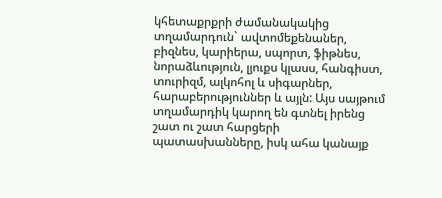կհետաքրքրի ժամանակակից տղամարդուն` ավտոմեքենաներ, բիզնես, կարիերա, սպորտ, ֆիթնես, նորաձևություն, լյուքս կլասս, հանգիստ, տուրիզմ, ալկոհոլ և սիգարներ, հարաբերություններ և այլն: Այս սայթում տղամարդիկ կարող են գտնել իրենց շատ ու շատ հարցերի պատասխանները, իսկ ահա կանայք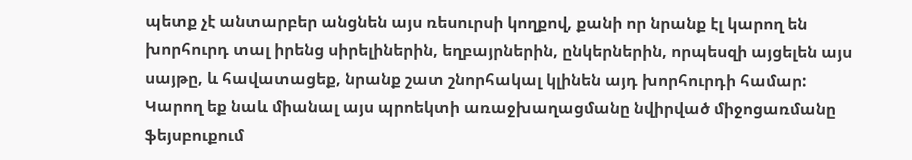պետք չէ անտարբեր անցնեն այս ռեսուրսի կողքով, քանի որ նրանք էլ կարող են խորհուրդ տալ իրենց սիրելիներին, եղբայրներին, ընկերներին, որպեսզի այցելեն այս սայթը, և հավատացեք, նրանք շատ շնորհակալ կլինեն այդ խորհուրդի համար:
Կարող եք նաև միանալ այս պրոեկտի առաջխաղացմանը նվիրված միջոցառմանը ֆեյսբուքում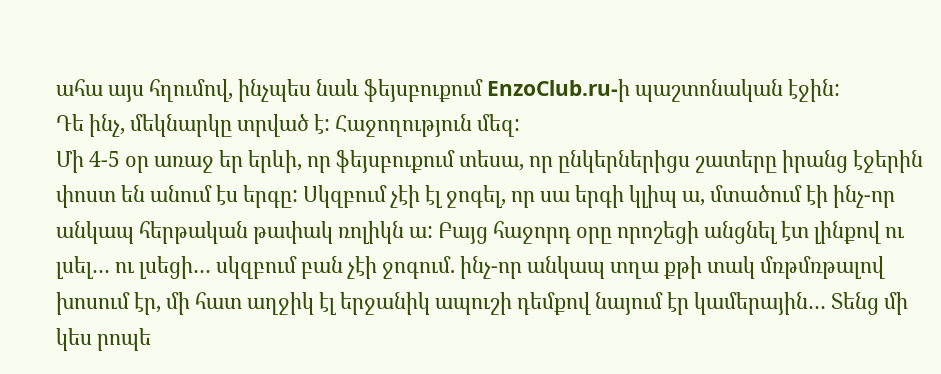ահա այս հղումով, ինչպես նաև ֆեյսբուքում EnzoClub.ru-ի պաշտոնական էջին:
Դե ինչ, մեկնարկը տրված է: Հաջողություն մեզ:
Մի 4-5 օր առաջ եր երևի, որ ֆեյսբուքում տեսա, որ ընկերներիցս շատերը իրանց էջերին փոստ են անում էս երգը: Սկզբում չէի էլ ջոգել, որ սա երգի կլիպ ա, մտածում էի ինչ-որ անկապ հերթական թափակ ռոլիկն ա: Բայց հաջորդ օրը որոշեցի անցնել էտ լինքով ու լսել… ու լսեցի… սկզբում բան չէի ջոգում. ինչ-որ անկապ տղա քթի տակ մռթմռթալով խոսում էր, մի հատ աղջիկ էլ երջանիկ ապուշի դեմքով նայում էր կամերային… Տենց մի կես րոպե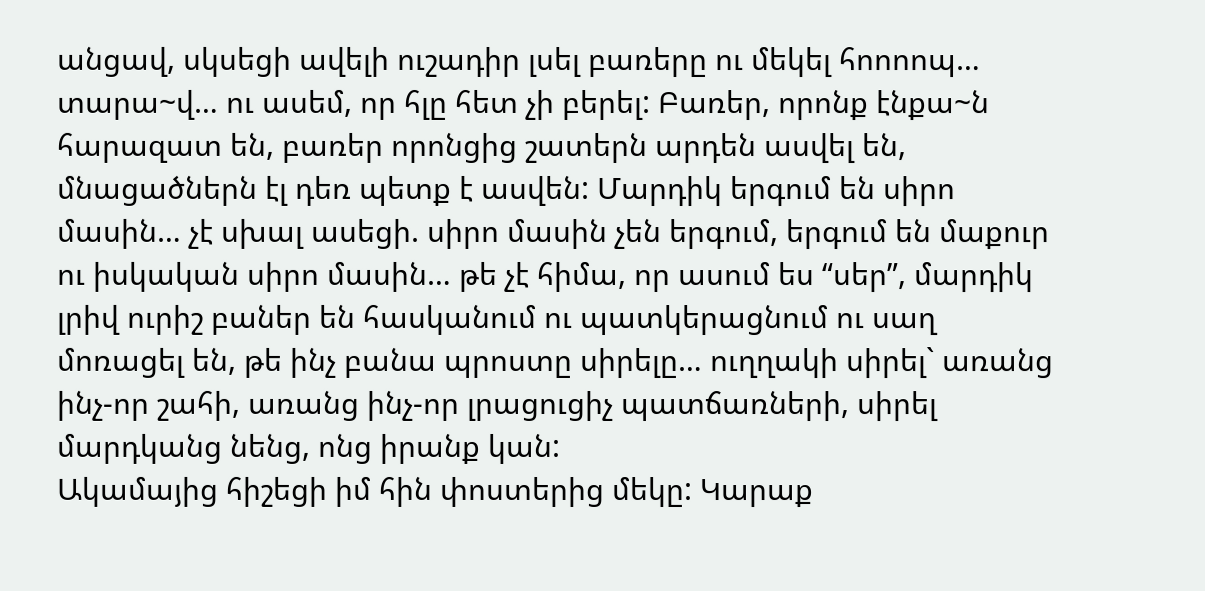անցավ, սկսեցի ավելի ուշադիր լսել բառերը ու մեկել հոոոոպ… տարա~վ… ու ասեմ, որ հլը հետ չի բերել: Բառեր, որոնք էնքա~ն հարազատ են, բառեր որոնցից շատերն արդեն ասվել են, մնացածներն էլ դեռ պետք է ասվեն: Մարդիկ երգում են սիրո մասին… չէ սխալ ասեցի. սիրո մասին չեն երգում, երգում են մաքուր ու իսկական սիրո մասին… թե չէ հիմա, որ ասում ես “սեր”, մարդիկ լրիվ ուրիշ բաներ են հասկանում ու պատկերացնում ու սաղ մոռացել են, թե ինչ բանա պրոստը սիրելը… ուղղակի սիրել` առանց ինչ-որ շահի, առանց ինչ-որ լրացուցիչ պատճառների, սիրել մարդկանց նենց, ոնց իրանք կան:
Ակամայից հիշեցի իմ հին փոստերից մեկը: Կարաք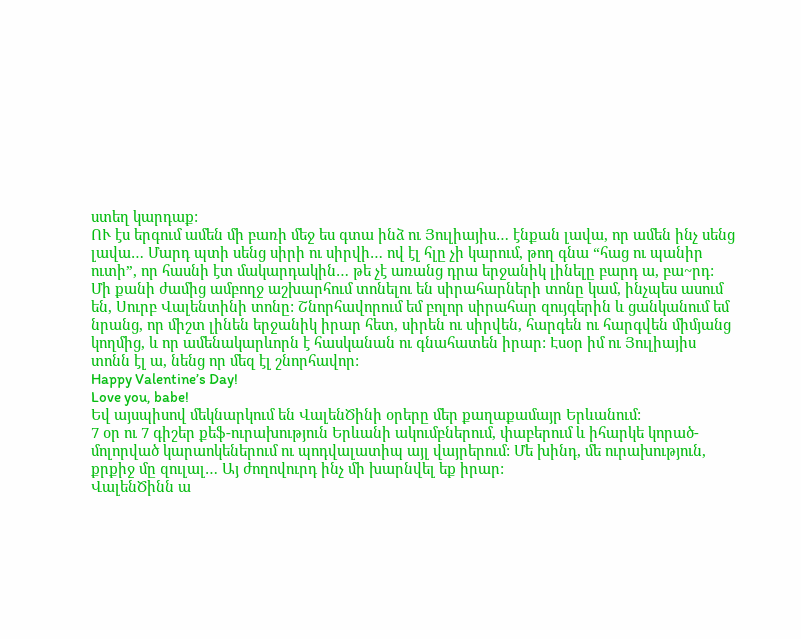ստեղ կարդաք:
ՈՒ էս երգում ամեն մի բառի մեջ ես գտա ինձ ու Յուլիայիս… էնքան լավա, որ ամեն ինչ սենց լավա… Մարդ պտի սենց սիրի ու սիրվի… ով էլ հլը չի կարում, թող գնա “հաց ու պանիր ուտի”, որ հասնի էտ մակարդակին… թե չէ առանց դրա երջանիկ լինելը բարդ ա, բա~րդ:
Մի քանի ժամից ամբողջ աշխարհում տոնելու են սիրահարների տոնը կամ, ինչպես ասում են, Սուրբ Վալենտինի տոնը: Շնորհավորում եմ բոլոր սիրահար զույգերին և ցանկանում եմ նրանց, որ միշտ լինեն երջանիկ իրար հետ, սիրեն ու սիրվեն, հարգեն ու հարգվեն միմյանց կողմից, և որ ամենակարևորն է հասկանան ու գնահատեն իրար: Էսօր իմ ու Յուլիայիս տոնն էլ ա, նենց որ մեզ էլ շնորհավոր:
Happy Valentine’s Day!
Love you, babe!
Եվ այսպիսով մեկնարկում են ՎալենԾինի օրերը մեր քաղաքամայր Երևանում:
7 օր ու 7 գիշեր քեֆ-ուրախություն Երևանի ակումբներում, փաբերում և իհարկե կորած-մոլորված կարաոկեներում ու պոդվալատիպ այլ վայրերում: Մե խինդ, մե ուրախություն, քրքիջ մը զուլալ… Այ ժողովուրդ ինչ մի խարնվել եք իրար:
ՎալենԾինն ա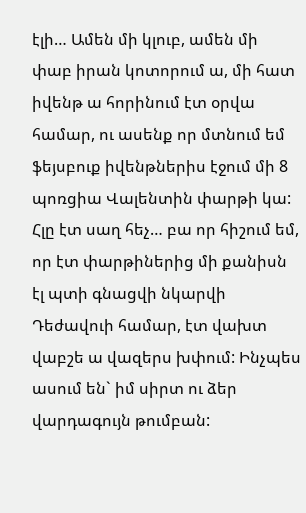էլի… Ամեն մի կլուբ, ամեն մի փաբ իրան կոտորում ա, մի հատ իվենթ ա հորինում էտ օրվա համար, ու ասենք որ մտնում եմ ֆեյսբուք իվենթներիս էջում մի 8 պոռցիա Վալենտին փարթի կա:
Հլը էտ սաղ հեչ… բա որ հիշում եմ, որ էտ փարթիներից մի քանիսն էլ պտի գնացվի նկարվի Դեժավուի համար, էտ վախտ վաբշե ա վազերս խփում: Ինչպես ասում են` իմ սիրտ ու ձեր վարդագույն թումբան: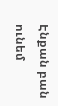Էնքան բան ունեմ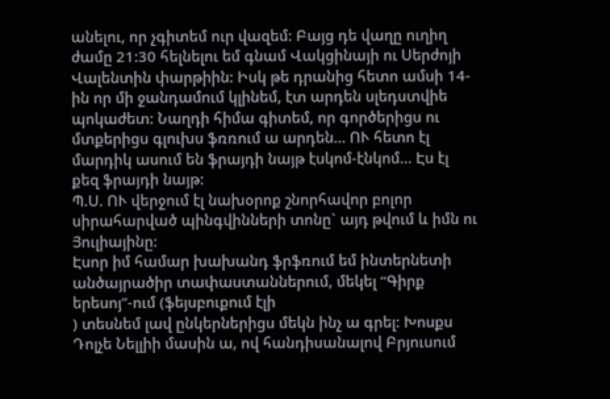անելու, որ չգիտեմ ուր վազեմ: Բայց դե վաղը ուղիղ ժամը 21:30 հելնելու եմ գնամ Վակցինայի ու Սերժոյի Վալենտին փարթիին: Իսկ թե դրանից հետո ամսի 14-ին որ մի ջանդամում կլինեմ, էտ արդեն սլեդստվիե պոկաժետ: Նաղդի հիմա գիտեմ, որ գործերիցս ու մտքերիցս գլուխս ֆռռում ա արդեն… ՈՒ հետո էլ մարդիկ ասում են ֆրայդի նայթ էսկոմ-էնկոմ… Էս էլ քեզ ֆրայդի նայթ:
Պ.Ս. ՈՒ վերջում էլ նախօրոք շնորհավոր բոլոր սիրահարված պինգվինների տոնը` այդ թվում և իմն ու Յուլիայինը:
Էսոր իմ համար խախանդ ֆրֆռում եմ ինտերնետի անծայրածիր տափաստաններում, մեկել “Գիրք երեսոյ”-ում (ֆեյսբուքում էլի
) տեսնեմ լավ ընկերներիցս մեկն ինչ ա գրել: Խոսքս Դոլչե Նելլիի մասին ա, ով հանդիսանալով Բրյուսում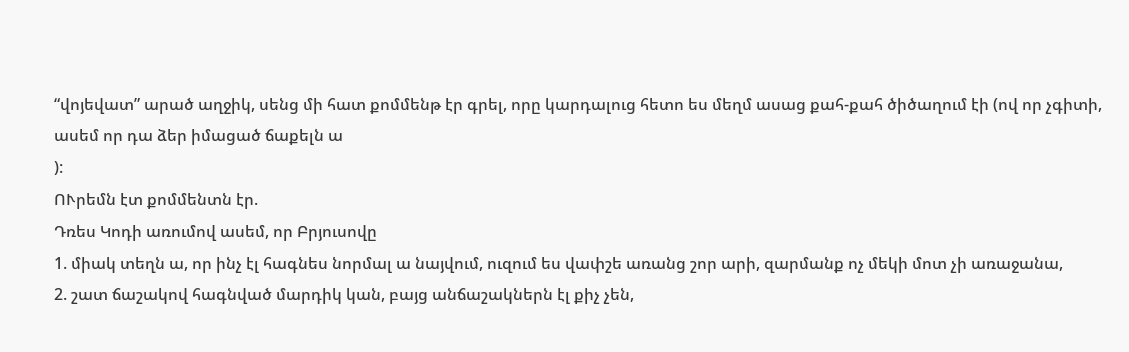“վոյեվատ” արած աղջիկ, սենց մի հատ քոմմենթ էր գրել, որը կարդալուց հետո ես մեղմ ասաց քահ-քահ ծիծաղում էի (ով որ չգիտի, ասեմ որ դա ձեր իմացած ճաքելն ա
):
ՈՒրեմն էտ քոմմենտն էր.
Դռես Կոդի առումով ասեմ, որ Բրյուսովը
1. միակ տեղն ա, որ ինչ էլ հագնես նորմալ ա նայվում, ուզում ես վափշե առանց շոր արի, զարմանք ոչ մեկի մոտ չի առաջանա,
2. շատ ճաշակով հագնված մարդիկ կան, բայց անճաշակներն էլ քիչ չեն,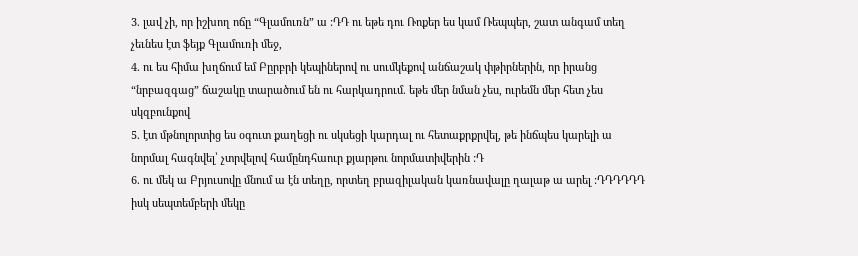3. լավ չի, որ իշխող ոճը “Գլամուռն” ա :ԴԴ ու եթե դու Ռոքեր ես կամ Ռեպպեր, շատ անգամ տեղ չեւնես էտ ֆեյք Գլամուռի մեջ,
4. ու ես հիմա խղճում եմ Բըրբրի կեպիներով ու սումկեքով անճաշակ փթիրներին, որ իրանց “նրբազգաց” ճաշակը տարածում են ու հարկադրում. եթե մեր նման չես, ուրեմն մեր հետ չես սկզբունքով
5. էտ մթնոլորտից ես օգուտ քաղեցի ու սկսեցի կարդալ ու հետաքրքրվել, թե ինճպես կարելի ա նորմալ հագնվել՝ չտրվելով համընդհաուր քյարթու նորմատիվերին :Դ
6. ու մեկ ա Բրյուսովը մնում ա էն տեղը, որտեղ բրազիլական կառնավալը ղալաթ ա արել :ԴԴԴԴԴԴ իսկ սեպտեմբերի մեկը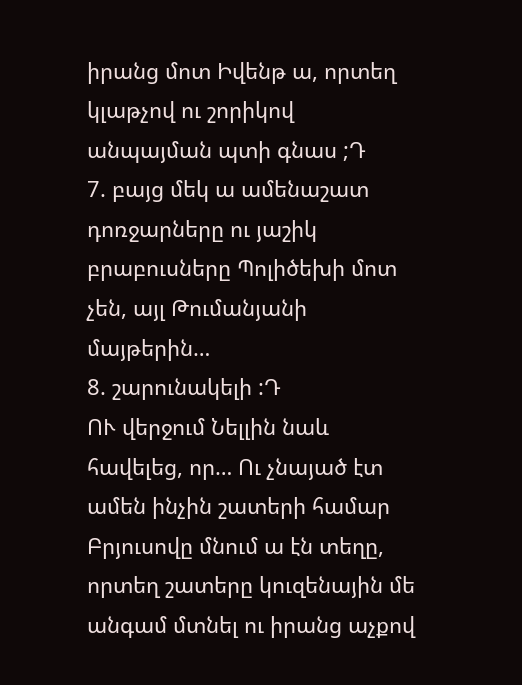իրանց մոտ Իվենթ ա, որտեղ կլաթչով ու շորիկով անպայման պտի գնաս ;Դ
7. բայց մեկ ա ամենաշատ դոռջարները ու յաշիկ բրաբուսները Պոլիծեխի մոտ չեն, այլ Թումանյանի մայթերին…
8. շարունակելի :Դ
ՈՒ վերջում Նելլին նաև հավելեց, որ… Ու չնայած էտ ամեն ինչին շատերի համար Բրյուսովը մնում ա էն տեղը, որտեղ շատերը կուզենային մե անգամ մտնել ու իրանց աչքով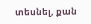տեսնել, քան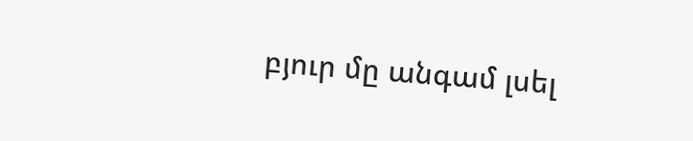բյուր մը անգամ լսել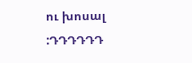ու խոսալ :ԴԴԴԴԴԴ